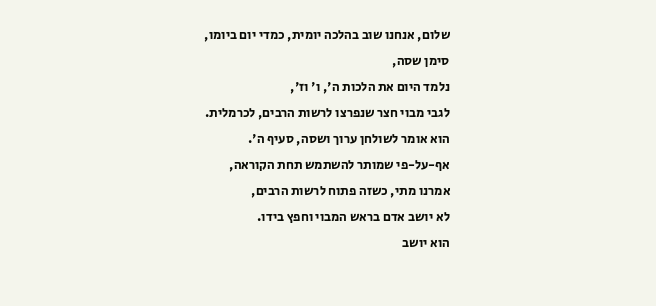שלום, אנחנו שוב בהלכה יומית, כמדי יום ביומו,
סימן שסה,
נלמד היום את הלכות ה', ו' וז',
לגבי מבוי חצר שנפרצו לרשות הרבים, לכרמלית.
הוא אומר לשולחן ערוך ושסה, סעיף ה'.
אף-על-פי שמותר להשתמש תחת הקוראה,
אמרנו מתי, כשזה פתוח לרשות הרבים,
לא יושב אדם בראש המבוי וחפץ בידו.
הוא יושב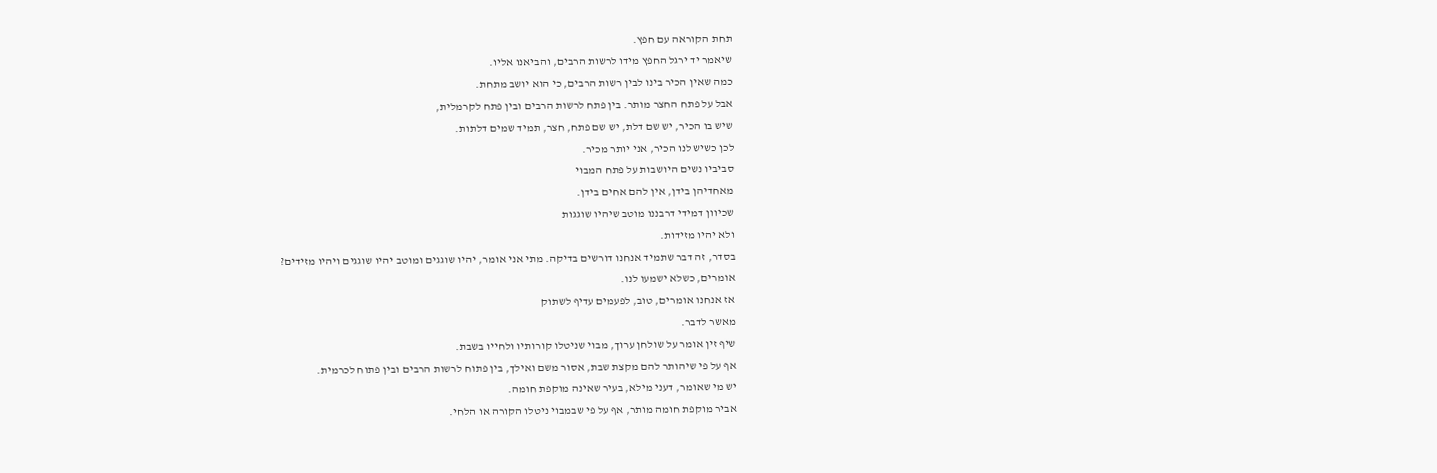תחת הקוראה עם חפץ.
שיאמר יד ירגל החפץ מידו לרשות הרבים, והביאנו אליו.
כמה שאין הכיר בינו לבין רשות הרבים, כי הוא יושב מתחת.
אבל על פתח החצר מותר. בין פתח לרשות הרבים ובין פתח לקרמלית,
שיש בו הכיר, יש שם דלת, יש שם פתח, חצר, תמיד שמים דלתות.
לכן כשיש לנו הכיר, אני יותר מכיר.
סביביו נשים היושבות על פתח המבוי
מאחדיהן בידן, אין להם אחים בידן.
שכיוון דמידי דרבננו מוטב שיהיו שוגגות
ולא יהיו מזידות.
בסדר, זה דבר שתמיד אנחנו דורשים בדיקה. מתי אני אומר, יהיו שוגגים ומוטב יהיו שוגגים ויהיו מזידים?
אומרים, כשלא ישמעו לנו.
אז אנחנו אומרים, טוב, לפעמים עדיף לשתוק
מאשר לדבר.
שיף זין אומר על שולחן ערוך, מבוי שניטלו קורותיו ולחייו בשבת.
אף על פי שיהותר להם מקצת שבת, אסור משם ואילך, בין פתוח לרשות הרבים ובין פתוח לכרמית.
יש מי שאומר, דעני מילא, בעיר שאינה מוקפת חומה.
אביר מוקפת חומה מותר, אף על פי שבמבוי ניטלו הקורה או הלחי.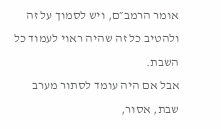אומר הרמב״ם, ויש לסמוך על זה ולהטיב כל זה שהיה ראוי לעמוד כל השבת.
אבל אם היה עומד לסתור מערב שבת, אסור,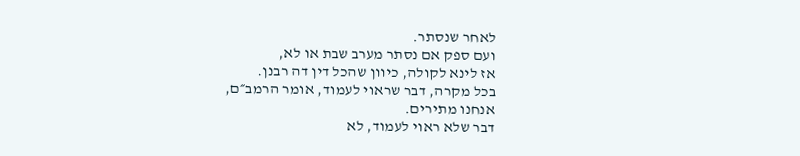לאחר שנסתר.
ועם ספק אם נסתר מערב שבת או לא,
אז לינא לקולה, כיוון שהכל דין דה רבנן.
בכל מקרה, דבר שראוי לעמוד, אומר הרמב״ם,
אנחנו מתירים.
דבר שלא ראוי לעמוד, לא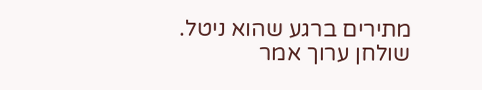מתירים ברגע שהוא ניטל.
שולחן ערוך אמר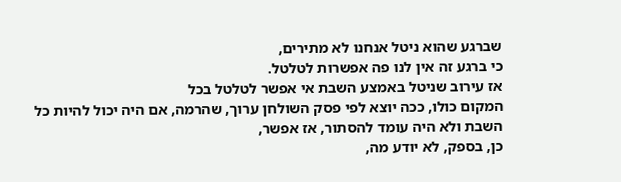שברגע שהוא ניטל אנחנו לא מתירים,
כי ברגע זה אין לנו פה אפשרות לטלטל.
אז עירוב שניטל באמצע השבת אי אפשר לטלטל בכל
המקום כולו, ככה יוצא לפי פסק השולחן ערוך, שהרמה, אם היה יכול להיות כל השבת ולא היה עומד להסתור, אז אפשר,
כן, בספק, לא יודע מה,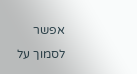אפשר
לסמוך על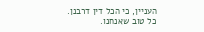העניין, כי הכל דין דרבנן.
כל טוב שאנחנו.